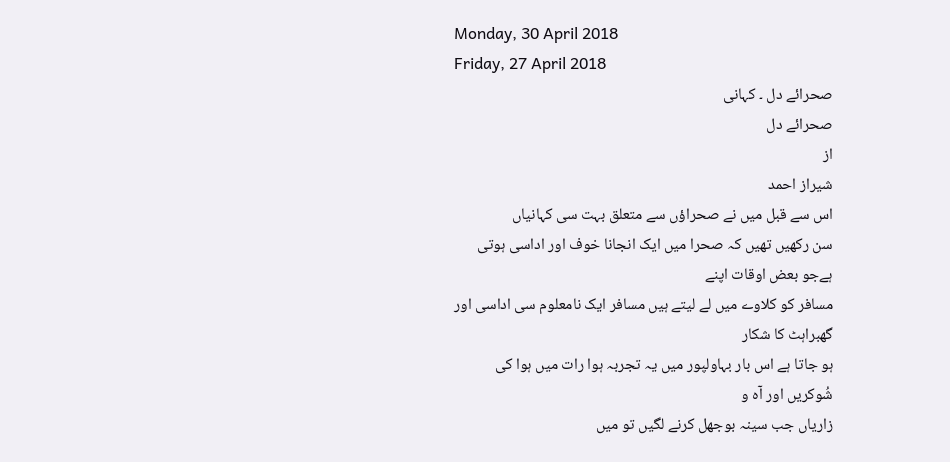Monday, 30 April 2018
Friday, 27 April 2018
صحرائے دل ۔ کہانی
صحرائے دل
از
شیراز احمد
اس سے قبل میں نے صحراؤں سے متعلق بہت سی کہانیاں
سن رکھیں تھیں کہ صحرا میں ایک انجانا خوف اور اداسی ہوتی ہےجو بعض اوقات اپنے
مسافر کو کلاوے میں لے لیتے ہیں مسافر ایک نامعلوم سی اداسی اور گھبراہٹ کا شکار
ہو جاتا ہے اس بار بہاولپور میں یہ تجربہ ہوا رات میں ہوا کی شُوکریں اور آہ و
زاریاں جب سینہ بوجھل کرنے لگیں تو میں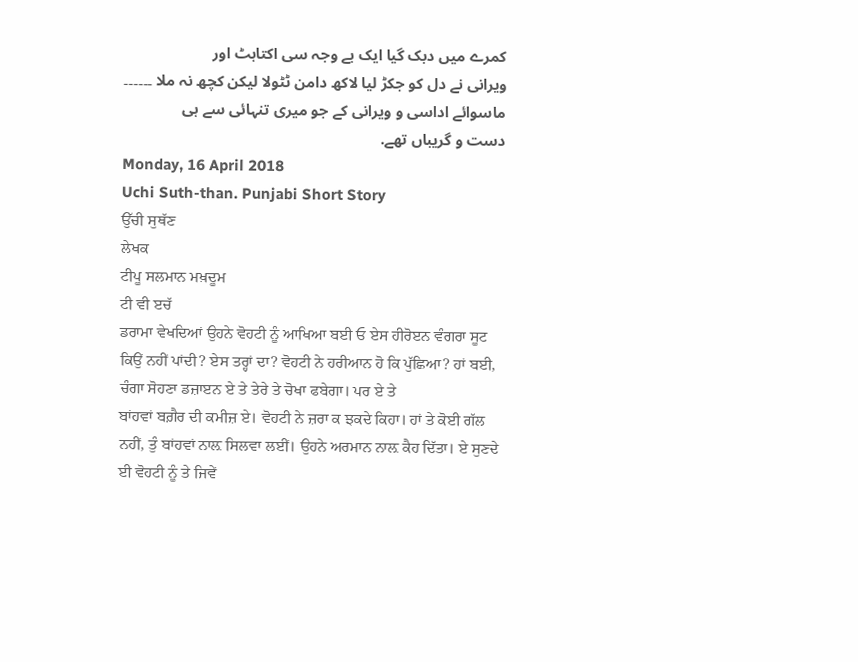کمرے میں دبک گیا ایک بے وجہ سی اکتاہٹ اور
ویرانی نے دل کو جکڑ لیا لاکھ دامن ٹٹولا لیکن کچھ نہ ملا ۔۔۔۔۔۔ ماسوائے اداسی و ویرانی کے جو میری تنہائی سے ہی
دست و گریباں تھے.
Monday, 16 April 2018
Uchi Suth-than. Punjabi Short Story
ਉੱਚੀ ਸੁਥੱਣ
ਲੇਖਕ
ਟੀਪੂ ਸਲਮਾਨ ਮਖ਼ਦੂਮ
ਟੀ ਵੀ ੲਚੱ
ਡਰਾਮਾ ਵੇਖਦਿਆਂ ਉਹਨੇ ਵੋਹਟੀ ਨੂੰ ਆਖਿਆ ਬਈ ਓ ਏਸ ਹੀਰੋੲਨ ਵੰਗਰਾ ਸੂਟ ਕਿਉਂ ਨਹੀਂ ਪਾਂਦੀ? ਏਸ ਤਰ੍ਹਾਂ ਦਾ? ਵੋਹਟੀ ਨੇ ਹਰੀਆਨ ਹੋ ਕਿ ਪੁੱਛਿਆ? ਹਾਂ ਬਈ, ਚੰਗਾ ਸੋਹਣਾ ਡਜ਼ਾੲਨ ਏ ਤੇ ਤੇਰੇ ਤੇ ਚੋਖਾ ਫਬੇਗਾ। ਪਰ ਏ ਤੇ
ਬਾਂਹਵਾਂ ਬਗ਼ੈਰ ਦੀ ਕਮੀਜ਼ ਏ। ਵੋਹਟੀ ਨੇ ਜ਼ਰਾ ਕ ਝਕਦੇ ਕਿਹਾ। ਹਾਂ ਤੇ ਕੋਈ ਗੱਲ ਨਹੀਂ, ਤੁੰ ਬਾਂਹਵਾਂ ਨਾਲ਼ ਸਿਲਵਾ ਲਈਂ। ਉਹਨੇ ਅਰਮਾਨ ਨਾਲ਼ ਕੈਹ ਦਿੱਤਾ। ਏ ਸੁਣਦੇ ਈ ਵੋਹਟੀ ਨੂੰ ਤੇ ਜਿਵੇਂ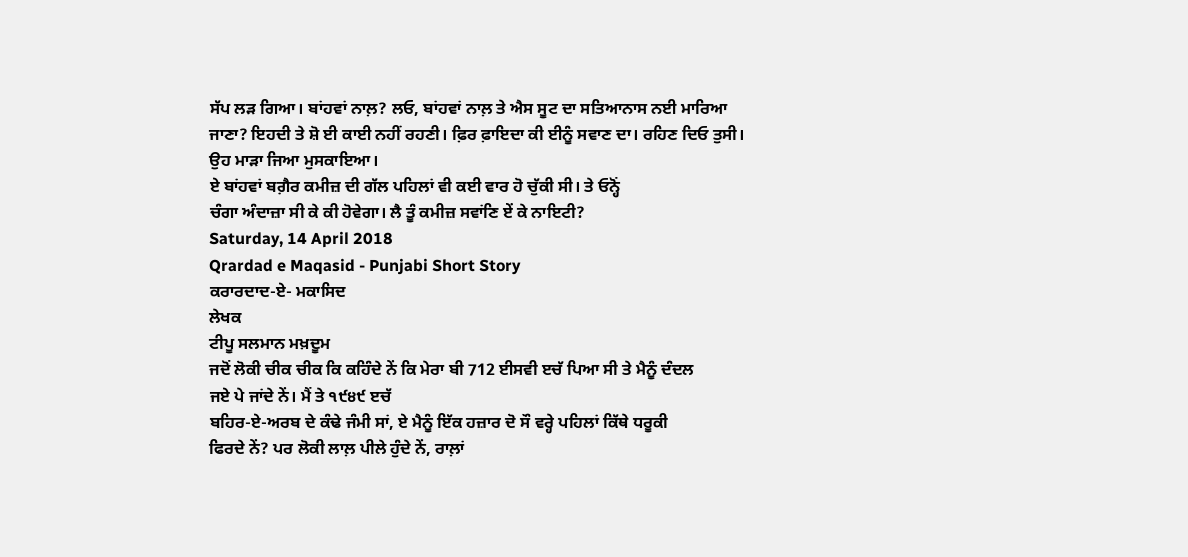ਸੱਪ ਲੜ ਗਿਆ। ਬਾਂਹਵਾਂ ਨਾਲ਼? ਲਓ, ਬਾਂਹਵਾਂ ਨਾਲ਼ ਤੇ ਐਸ ਸੂਟ ਦਾ ਸਤਿਆਨਾਸ ਨਈ ਮਾਰਿਆ ਜਾਣਾ? ਇਹਦੀ ਤੇ ਸ਼ੋ ਈ ਕਾਈ ਨਹੀਂ ਰਹਣੀ। ਫ਼ਿਰ ਫ਼ਾਇਦਾ ਕੀ ਈਨੂੰ ਸਵਾਣ ਦਾ। ਰਹਿਣ ਦਿਓ ਤੁਸੀ। ਉਹ ਮਾੜਾ ਜਿਆ ਮੁਸਕਾਇਆ।
ਏ ਬਾਂਹਵਾਂ ਬਗ਼ੈਰ ਕਮੀਜ਼ ਦੀ ਗੱਲ ਪਹਿਲਾਂ ਵੀ ਕਈ ਵਾਰ ਹੋ ਚੁੱਕੀ ਸੀ। ਤੇ ਓਨ੍ਹੋਂ
ਚੰਗਾ ਅੰਦਾਜ਼ਾ ਸੀ ਕੇ ਕੀ ਹੋਵੇਗਾ। ਲੈ ਤੂੰ ਕਮੀਜ਼ ਸਵਾਂਣਿ ਏਂ ਕੇ ਨਾਇਟੀ?
Saturday, 14 April 2018
Qrardad e Maqasid - Punjabi Short Story
ਕਰਾਰਦਾਦ-ਏ- ਮਕਾਸਿਦ
ਲੇਖਕ
ਟੀਪੂ ਸਲਮਾਨ ਮਖ਼ਦੂਮ
ਜਦੋਂ ਲੋਕੀ ਚੀਕ ਚੀਕ ਕਿ ਕਹਿੰਦੇ ਨੇਂ ਕਿ ਮੇਰਾ ਬੀ 712 ਈਸਵੀ ੲਚੱ ਪਿਆ ਸੀ ਤੇ ਮੈਨੂੰ ਦੰਦਲ
ਜਏ ਪੇ ਜਾਂਦੇ ਨੇਂ। ਮੈਂ ਤੇ ੧੯੪੯ ੲਚੱ
ਬਹਿਰ-ਏ-ਅਰਬ ਦੇ ਕੰਢੇ ਜੰਮੀ ਸਾਂ, ਏ ਮੈਨੂੰ ਇੱਕ ਹਜ਼ਾਰ ਦੋ ਸੌ ਵਰ੍ਹੇ ਪਹਿਲਾਂ ਕਿੱਥੇ ਧਰੂਕੀ
ਫਿਰਦੇ ਨੇਂ? ਪਰ ਲੋਕੀ ਲਾਲ਼ ਪੀਲੇ ਹੁੰਦੇ ਨੇਂ, ਰਾਲ਼ਾਂ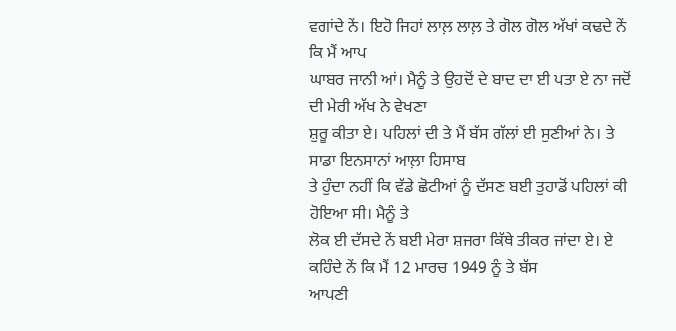ਵਗਾਂਦੇ ਨੇਂ। ਇਹੋ ਜਿਹਾਂ ਲਾਲ਼ ਲਾਲ਼ ਤੇ ਗੋਲ ਗੋਲ ਅੱਖਾਂ ਕਢਦੇ ਨੇਂ ਕਿ ਮੈਂ ਆਪ
ਘਾਬਰ ਜਾਨੀ ਆਂ। ਮੈਨੂੰ ਤੇ ਉਹਦੋਂ ਦੇ ਬਾਦ ਦਾ ਈ ਪਤਾ ਏ ਨਾ ਜਦੋਂ ਦੀ ਮੇਰੀ ਅੱਖ ਨੇ ਵੇਖਣਾ
ਸ਼ੁਰੂ ਕੀਤਾ ਏ। ਪਹਿਲਾਂ ਦੀ ਤੇ ਮੈਂ ਬੱਸ ਗੱਲਾਂ ਈ ਸੁਣੀਆਂ ਨੇ। ਤੇ ਸਾਡਾ ਇਨਸਾਨਾਂ ਆਲ਼ਾ ਹਿਸਾਬ
ਤੇ ਹੁੰਦਾ ਨਹੀਂ ਕਿ ਵੱਡੇ ਛੋਟੀਆਂ ਨੂੰ ਦੱਸਣ ਬਈ ਤੁਹਾਡੋਂ ਪਹਿਲਾਂ ਕੀ ਹੋਇਆ ਸੀ। ਮੈਨੂੰ ਤੇ
ਲੋਕ ਈ ਦੱਸਦੇ ਨੇਂ ਬਈ ਮੇਰਾ ਸ਼ਜਰਾ ਕਿੱਥੇ ਤੀਕਰ ਜਾਂਦਾ ਏ। ਏ ਕਹਿੰਦੇ ਨੇਂ ਕਿ ਮੈਂ 12 ਮਾਰਚ 1949 ਨੂੰ ਤੇ ਬੱਸ
ਆਪਣੀ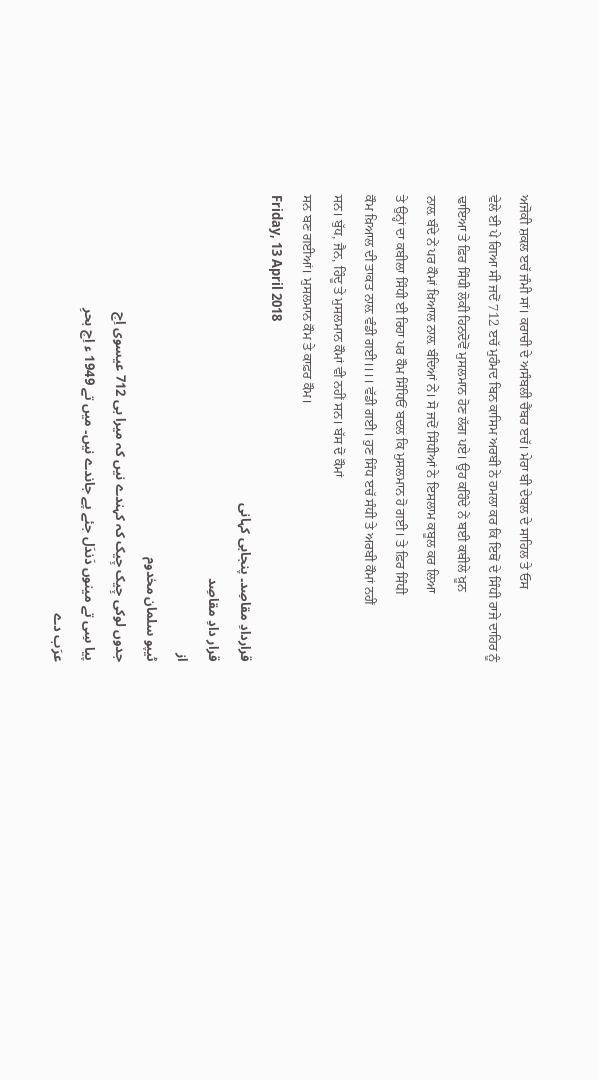ਅਜੋਕੀ ਸ਼ਕਲ ੲਚੱ ਜੰਮੀ ਸਾਂ। ਕਰਾਚੀ ਦੇ ਅਸੰਬਲੀ ਚੈਂਬਰ ੲਚੱ। ਮੇਰਾ ਬੀ ਦੇਬਲ ਦੇ ਸਾਹਿਲ ਤੇ ਓਸ
ਵੇਲੇ ਈ ਪੇ ਗਿਆ ਸੀ ਜਦੋਂ 712 ੲਚੱ ਮੁਹੰਮਦ ਬਿਨ ਕਾਸਿਮ ਅਰਬੀ ਨੇ ਹਮਲਾ ਕਰ ਕਿ ਇਥੋਂ ਦੇ ਸਿੰਧੀ ਰਾਜੇ ਦਾਹਿਰ ਨੂੰ
ਢਾਇਆ ਤੇ ਫ਼ਿਰ ਸਿੰਧੀ ਲੋਕੀ ਹਿਨਦੋਵੋਂ ਮੁਸਲਮਾਨ ਹੋਣ ਲੱਗ ਪਏ। ਉਹ ਕਹਿੰਦੇ ਨੇਂ ਬਈ ਕਬੀਲੇ ਖ਼ੂਨ
ਨਾਲ਼ ਬੰਦੇ ਨੇਂ ਪਰ ਕੌਮਾਂ ਖ਼ਿਆਲ ਨਾਲ਼ ਬੰਦਿਆਂ ਨੇਂ। ਸੋ ਜਦੋਂ ਸਿੰਧੀਆਂ ਨੇ ਇਸਲਾਮ ਕਬੂਲ ਕਰ ਲਿਆ
ਤੇ ਉਨ੍ਹਾਂ ਦਾ ਕਬੀਲਾ ਸਿੰਧੀ ਈ ਰਿਹਾ ਪਰ ਕੌਮ ਸਿੰਧਿਓਂ ਬਦਲ ਕਿ ਮੁਸਲਮਾਨ ਹੋ ਗਈ। ਤੇ ਫ਼ਿਰ ਸਿੰਧੀ
ਕੌਮ ਖ਼ਿਆਲ ਦੀ ਤਾਕਤ ਨਾਲ਼ ਵੰਡੀ ਗਈ।।।। ਵੱਡੀ ਗਈ। ਹੁਣ ਸਿੰਧ ੲਚੱ ਸੰਧੀ ਤੇ ਅਰਬੀ ਕੌਮਾਂ ਨਹੀਂ
ਸਨ। ਬੁੱਧ, ਜੈਨ, ਹਿੰਦੂ ਤੇ ਮੁਸਲਮਾਨ ਕੌਮਾਂ ਵੀ ਨਹੀਂ ਸਨ। ਬੱਸ ਦੋ ਕੌਮਾਂ
ਸਨ ਬਣ ਗਈਆਂ। ਮੁਸਲਮਾਨ ਕੌਮ ਤੇ ਕਾਫ਼ਰ ਕੌਮ।
Friday, 13 April 2018
قراردادِ مقاصِد۔ پنجابی کہانی
قرار دادِ مقاصِد
از
ٹیپو سلمان مخدوم
جدوں لوکی چِیک چِیک کہ کہندے نیں کہ میرا بی 712 عیسوی اِچ
پیا سِی تے مینوں دَندَل جئے پے جاندے نیں۔ میں تے 1949 ء اِچ بحرِ
عرَب دے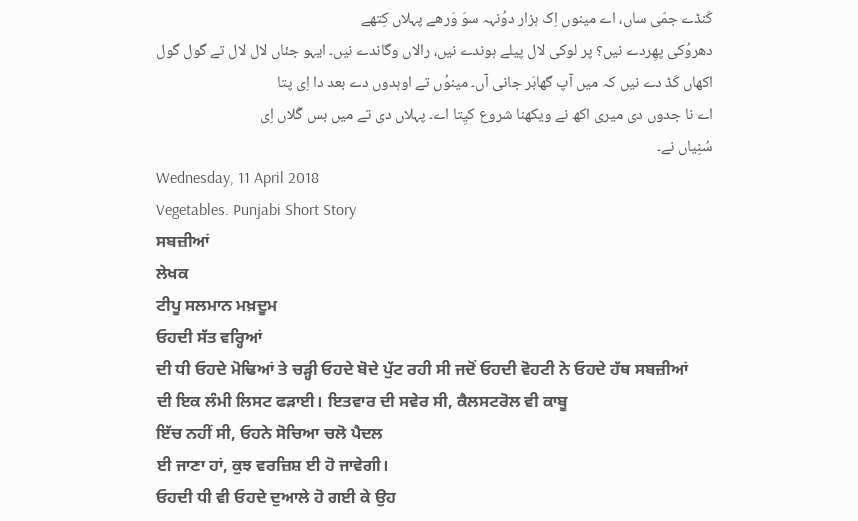کَنڈے جمّی ساں، اے مینوں اِک ہزار دوُنہہ سوَ وَرھے پہلاں کِتھے
دھروُکی پھِردے نیں؟ پر لوکی لال پیلے ہوندے نیں، رالاں وگاندے نیں۔ ایہو جئاں لال لال تے گول گول
اکھاں کَڈ دے نیں کہ میں آپ گھابَر جانی آں۔ مینوُں تے اوہدوں دے بعد دا اِی پتا
اے نا جدوں دی میری اکھ نے ویکھنا شروع کیِتا اے۔ پہلاں دی تے میں بس گّلاں اِی
سُنِیاں نے۔
Wednesday, 11 April 2018
Vegetables. Punjabi Short Story
ਸਬਜ਼ੀਆਂ
ਲੇਖਕ
ਟੀਪੂ ਸਲਮਾਨ ਮਖ਼ਦੂਮ
ਓਹਦੀ ਸੱਤ ਵਰ੍ਹਿਆਂ
ਦੀ ਧੀ ਓਹਦੇ ਮੋਢਿਆਂ ਤੇ ਚੜ੍ਹੀ ਓਹਦੇ ਬੋਦੇ ਪੁੱਟ ਰਹੀ ਸੀ ਜਦੋਂ ਓਹਦੀ ਵੋਹਟੀ ਨੇ ਓਹਦੇ ਹੱਥ ਸਬਜ਼ੀਆਂ
ਦੀ ਇਕ ਲੰਮੀ ਲਿਸਟ ਫੜਾਈ। ਇਤਵਾਰ ਦੀ ਸਵੇਰ ਸੀ, ਕੈਲਸਟਰੋਲ ਵੀ ਕਾਬੂ
ਇੱਚ ਨਹੀਂ ਸੀ, ਓਹਨੇ ਸੋਚਿਆ ਚਲੋ ਪੈਦਲ
ਈ ਜਾਣਾ ਹਾਂ, ਕੁਝ ਵਰਜ਼ਿਸ਼ ਈ ਹੋ ਜਾਵੇਗੀ।
ਓਹਦੀ ਧੀ ਵੀ ਓਹਦੇ ਦੁਆਲੇ ਹੋ ਗਈ ਕੇ ਉਹ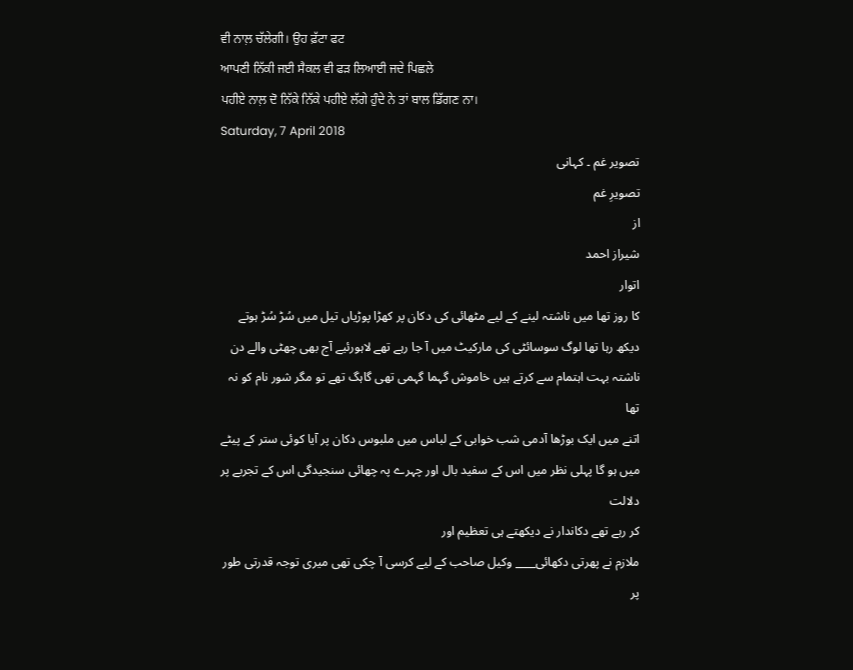ਵੀ ਨਾਲ਼ ਚੱਲੇਗੀ। ਉਹ ਫ਼ੱਟਾ ਫਟ
ਆਪਣੀ ਨਿੱਕੀ ਜਈ ਸੈਕਲ ਵੀ ਫੜ ਲਿਆਈ ਜਦੇ ਪਿਛਲੇ
ਪਹੀਏ ਨਾਲ਼ ਦੋ ਨਿੱਕੇ ਨਿੱਕੇ ਪਹੀਏ ਲੱਗੇ ਹੁੰਦੇ ਨੇ ਤਾਂ ਬਾਲ ਡਿੱਗਣ ਨਾ।
Saturday, 7 April 2018
تصویر غم ۔ کہانی
تصویرِ غم
از
شیراز احمد
اتوار
کا روز تھا میں ناشتہ لینے کے لیے مٹھائی کی دکان پر کھڑا پوڑیاں تیل میں سُڑ سُڑ ہوتے
دیکھ رہا تھا لوگ سوسائٹی کی مارکیٹ میں آ جا رہے تھے لاہورئیے آج بھی چھٹی والے دن
ناشتہ بہت اہتمام سے کرتے ہیں خاموش گہما گہمی تھی گاہگ تھے تو مگر شور نام کو نہ تھا
اتنے میں ایک بوڑھا آدمی شب خوابی کے لباس میں ملبوس دکان پر آیا کوئی ستر کے پیٹے
میں ہو گا پہلی نظر میں اس کے سفید بال اور چہرے پہ چھائی سنجیدگی اس کے تجربے پر دلالت
کر رہے تھے دکاندار نے دیکھتے ہی تعظیم اور
ملازم نے پھرتی دکھائی____ وکیل صاحب کے لیے کرسی آ چکی تھی میری توجہ قدرتی طور پر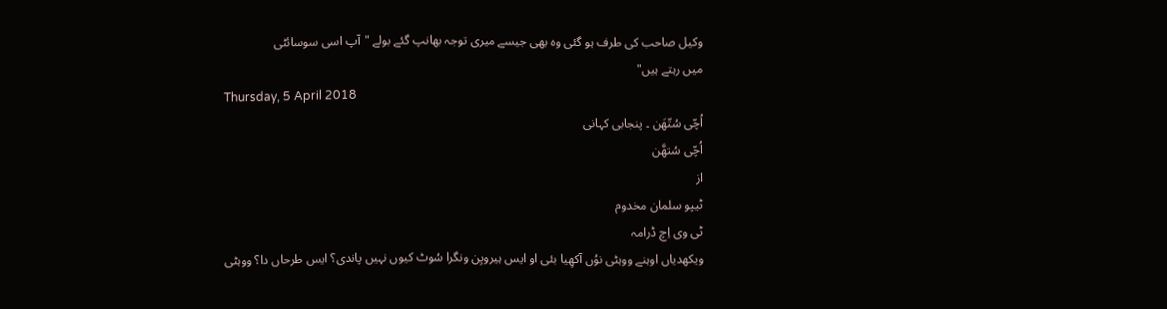وکیل صاحب کی طرف ہو گئی وہ بھی جیسے میری توجہ بھانپ گئے بولے "آپ اسی سوسائٹی
میں رہتے ہیں"
Thursday, 5 April 2018
اُچّی سُتّھَن ۔ پنجابی کہانی
اُچّی سُتھَّن
از
ٹیپو سلمان مخدوم
ٹی وی اِچ ڈرامہ
ویکھدیاں اوہنے ووہٹی نوُں آکھِیا بئی او ایس ہیرویِن ونگرا سُوٹ کیوں نہیں پاندی؟ ایس طرحاں دا؟ ووہٹی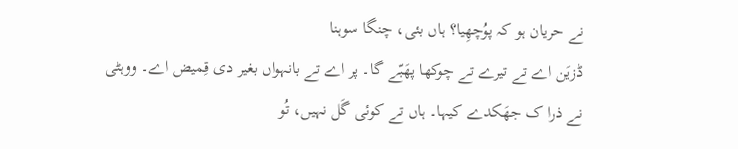نے حریان ہو کہ پوُچھِیا؟ ہاں بئی، چنگا سوہنا
ڈزیَن اے تے تیرے تے چوکھا پھَبّے گا۔ پر اے تے بانہواں بغیر دی قِمیض اے۔ ووہٹی
نے ذرا ک جھَکدے کیہا۔ ہاں تے کوئی گَل نہیں، تُو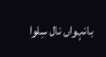بانہواں نال سِلوا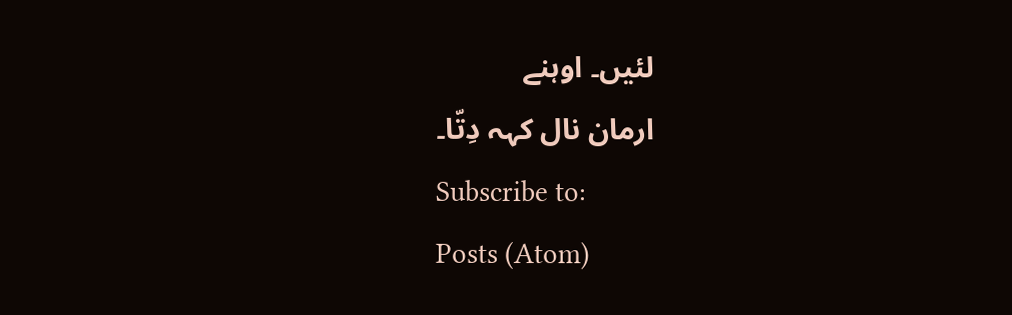لئیں۔ اوہنے
ارمان نال کہہ دِتّا۔
Subscribe to:
Posts (Atom)